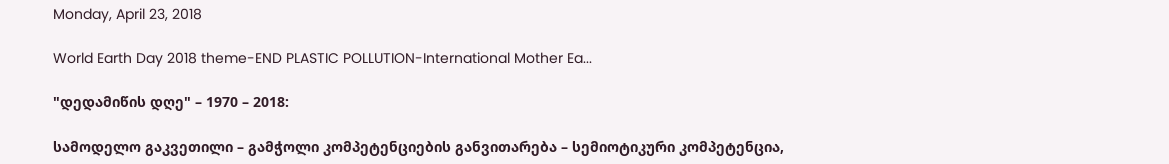Monday, April 23, 2018

World Earth Day 2018 theme-END PLASTIC POLLUTION-International Mother Ea...

"დედამიწის დღე" – 1970 – 2018:

სამოდელო გაკვეთილი – გამჭოლი კომპეტენციების განვითარება – სემიოტიკური კომპეტენცია,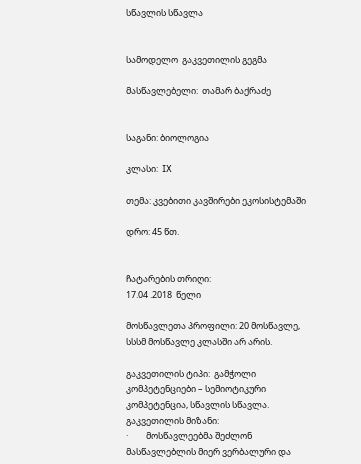სწავლის სწავლა


სამოდელო  გაკვეთილის გეგმა

მასწავლებელი:  თამარ ბაქრაძე


საგანი: ბიოლოგია

კლასი:  IX

თემა: კვებითი კავშირები ეკოსისტემაში

დრო: 45 წთ.


ჩატარების თრიღი:
17.04 .2018  წელი

მოსწავლეთა პროფილი: 20 მოსწავლე, სსსმ მოსწავლე კლასში არ არის.

გაკვეთილის ტიპი:  გამჭოლი კომპეტენციები – სემიოტიკური კომპეტენცია, სწავლის სწავლა.
გაკვეთილის მიზანი:
·         მოსწავლეებმა შეძლონ მასწავლებლის მიერ ვერბალური და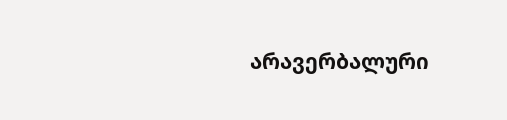არავერბალური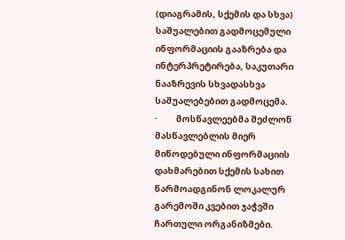(დიაგრამის, სქემის და სხვა) საშუალებით გადმოცემული ინფორმაციის გააზრება და ინტერპრეტირება, საკუთარი ნააზრევის სხვადასხვა საშუალებებით გადმოცემა.
·         მოსწავლეებმა შეძლონ მასწავლებლის მიერ მიწოდებული ინფორმაციის დახმარებით სქემის სახით წარმოადგინონ ლოკალურ გარემოში კვებით ჯაჭვში ჩართული ორგანიზმები.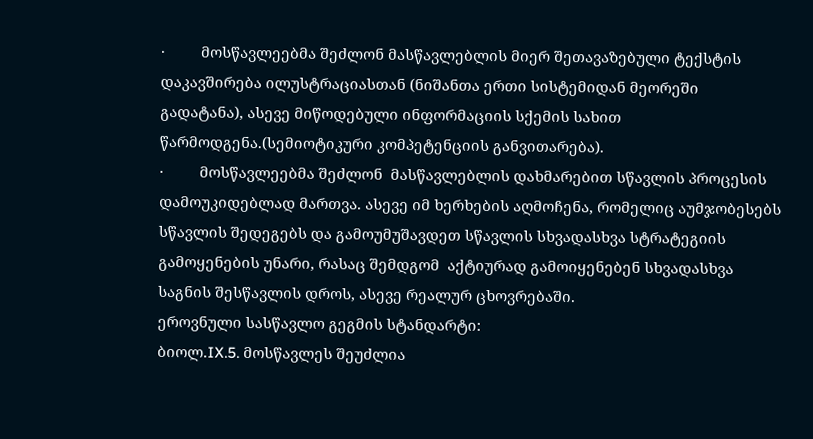·         მოსწავლეებმა შეძლონ მასწავლებლის მიერ შეთავაზებული ტექსტის დაკავშირება ილუსტრაციასთან (ნიშანთა ერთი სისტემიდან მეორეში გადატანა), ასევე მიწოდებული ინფორმაციის სქემის სახით წარმოდგენა.(სემიოტიკური კომპეტენციის განვითარება).
·         მოსწავლეებმა შეძლონ  მასწავლებლის დახმარებით სწავლის პროცესის დამოუკიდებლად მართვა. ასევე იმ ხერხების აღმოჩენა, რომელიც აუმჯობესებს სწავლის შედეგებს და გამოუმუშავდეთ სწავლის სხვადასხვა სტრატეგიის გამოყენების უნარი, რასაც შემდგომ  აქტიურად გამოიყენებენ სხვადასხვა საგნის შესწავლის დროს, ასევე რეალურ ცხოვრებაში.
ეროვნული სასწავლო გეგმის სტანდარტი:
ბიოლ.IX.5. მოსწავლეს შეუძლია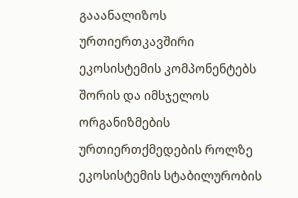გააანალიზოს ურთიერთკავშირი ეკოსისტემის კომპონენტებს შორის და იმსჯელოს ორგანიზმების ურთიერთქმედების როლზე  ეკოსისტემის სტაბილურობის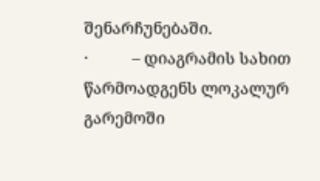შენარჩუნებაში.
·           – დიაგრამის სახით წარმოადგენს ლოკალურ გარემოში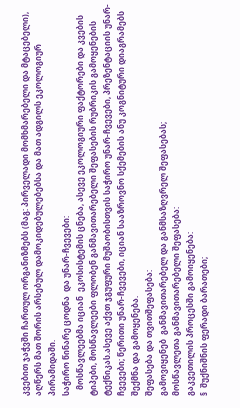კვებით ჯაჭვში ჩართულ ორგანიზმებს (მაგ: პირველადი მომხმარებელი და მტაცებელი), აღწერს მათ შორის არსებულ დამოკიდებულებებსა და მათ ადგილს ეკოლოგიურ პირამიდაში.
საჭირო წინარე ცოდნა  და უნარ-ჩვევები:
   მოსწავლეებმა იციან  ეკოსისტემის ცნება, ასევე ეკოლოგიური ფაქტორები და კვების ტიპები, მოსწავლეები ფლობენ განმავითარებელი შეფასების რუბრიკის გამოყენების ტექნიკას.ასევე აქვთ ჯგუფური მუშაობისთვის საჭირო უნარ-ჩვევები, პრეზენტაციის უნარ-ჩვევები; წერითი უნარ-ჩვევები, იციან სააზროვნო სქემების ანუ კოგნიტური დიაგრამებს შექმნა და გამოყენება.
შეფასება და თვითშეფასება:
გამოვიყენებ  განმავითარებელ და განმსაზღვრელ შეფასებას;
მოსწავლეთა განმავითარებელი შეფასება:
გაკვეთილის პროცესში გამოიყენება:
§  შუქნიშნის ფერადი ბარათები;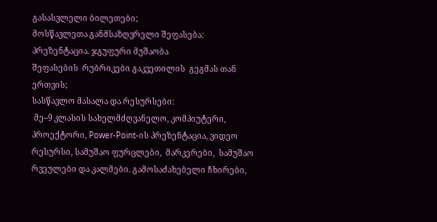გასასვლელი ბილეთები;
მოსწავლეთა განმსაზღვრელი შეფასება: პრეზენტაცია. ჯგუფური მუშაობა
შეფასების  რუბრიკები გაკვეთილის  გეგმას თან ერთვის;
სასწავლო მასალა და რესურსები:
 მე–9 კლასის სახელმძღვანელო, კომპიუტერი,  პროექტორი, Power-Point-ის პრეზენტაცია, ვიდეო რესურსი, სამუშაო ფურცლები,  მარკერები,  სამუშაო რვეულები და კალმები. გამოსაძახებელი ჩხირები,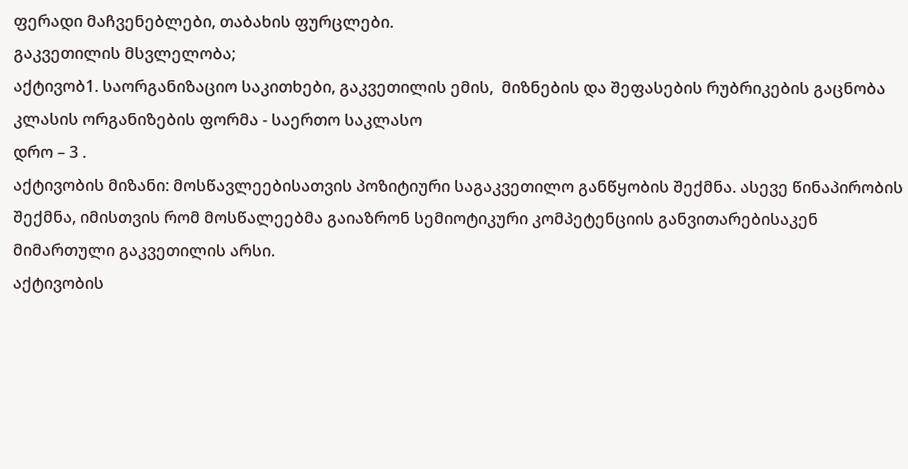ფერადი მაჩვენებლები, თაბახის ფურცლები.
გაკვეთილის მსვლელობა;
აქტივობ1. საორგანიზაციო საკითხები, გაკვეთილის ემის,  მიზნების და შეფასების რუბრიკების გაცნობა
კლასის ორგანიზების ფორმა - საერთო საკლასო
დრო – 3 .
აქტივობის მიზანი: მოსწავლეებისათვის პოზიტიური საგაკვეთილო განწყობის შექმნა. ასევე წინაპირობის შექმნა, იმისთვის რომ მოსწალეებმა გაიაზრონ სემიოტიკური კომპეტენციის განვითარებისაკენ მიმართული გაკვეთილის არსი.
აქტივობის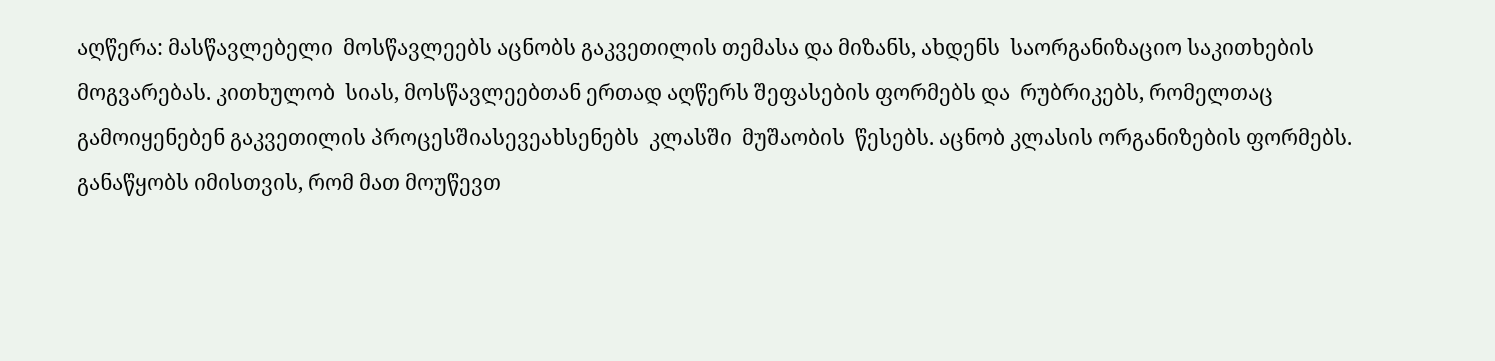აღწერა: მასწავლებელი  მოსწავლეებს აცნობს გაკვეთილის თემასა და მიზანს, ახდენს  საორგანიზაციო საკითხების მოგვარებას. კითხულობ  სიას, მოსწავლეებთან ერთად აღწერს შეფასების ფორმებს და  რუბრიკებს, რომელთაც გამოიყენებენ გაკვეთილის პროცესშიასევეახსენებს  კლასში  მუშაობის  წესებს. აცნობ კლასის ორგანიზების ფორმებს. განაწყობს იმისთვის, რომ მათ მოუწევთ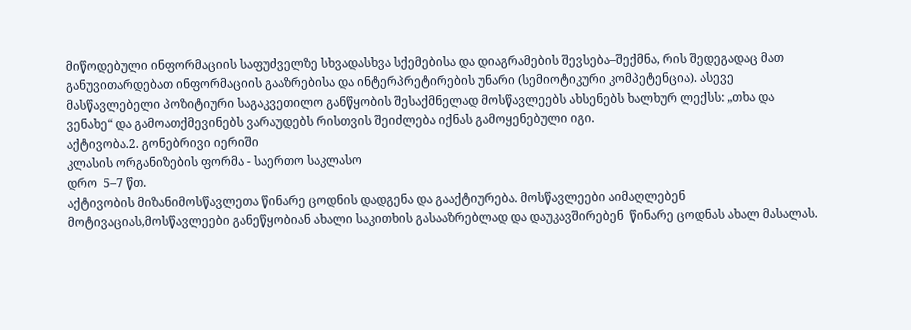მიწოდებული ინფორმაციის საფუძველზე სხვადასხვა სქემებისა და დიაგრამების შევსება–შექმნა, რის შედეგადაც მათ განუვითარდებათ ინფორმაციის გააზრებისა და ინტერპრეტირების უნარი (სემიოტიკური კომპეტენცია). ასევე მასწავლებელი პოზიტიური საგაკვეთილო განწყობის შესაქმნელად მოსწავლეებს ახსენებს ხალხურ ლექსს: „თხა და ვენახე“ და გამოათქმევინებს ვარაუდებს რისთვის შეიძლება იქნას გამოყენებული იგი.
აქტივობა.2. გონებრივი იერიში
კლასის ორგანიზების ფორმა - საერთო საკლასო
დრო  5–7 წთ.
აქტივობის მიზანიმოსწავლეთა წინარე ცოდნის დადგენა და გააქტიურება. მოსწავლეები აიმაღლებენ მოტივაციას,მოსწავლეები განეწყობიან ახალი საკითხის გასააზრებლად და დაუკავშირებენ  წინარე ცოდნას ახალ მასალას.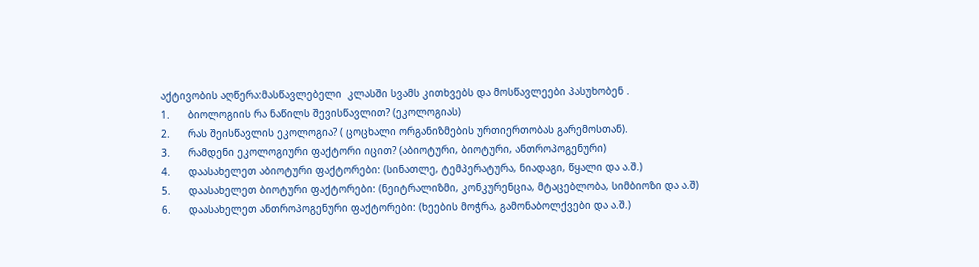აქტივობის აღწერა:მასწავლებელი  კლასში სვამს კითხვებს და მოსწავლეები პასუხობენ .
1.      ბიოლოგიის რა ნაწილს შევისწავლით? (ეკოლოგიას)
2.      რას შეისწავლის ეკოლოგია? ( ცოცხალი ორგანიზმების ურთიერთობას გარემოსთან).
3.      რამდენი ეკოლოგიური ფაქტორი იცით? (აბიოტური, ბიოტური, ანთროპოგენური)
4.      დაასახელეთ აბიოტური ფაქტორები: (სინათლე, ტემპერატურა, ნიადაგი, წყალი და ა.შ.)
5.      დაასახელეთ ბიოტური ფაქტორები: (ნეიტრალიზმი, კონკურენცია, მტაცებლობა, სიმბიოზი და ა.შ)
6.      დაასახელეთ ანთროპოგენური ფაქტორები: (ხეების მოჭრა, გამონაბოლქვები და ა.შ.)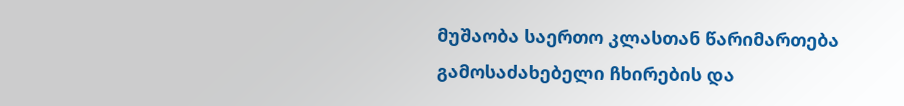მუშაობა საერთო კლასთან წარიმართება გამოსაძახებელი ჩხირების და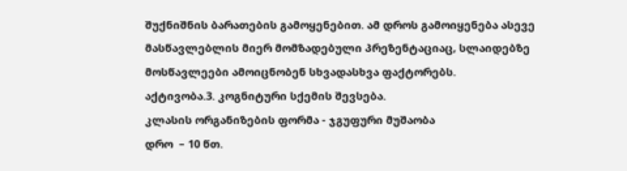შუქნიშნის ბარათების გამოყენებით. ამ დროს გამოიყენება ასევე მასწავლებლის მიერ მომზადებული პრეზენტაციაც, სლაიდებზე მოსწავლეები ამოიცნობენ სხვადასხვა ფაქტორებს.
აქტივობა.3. კოგნიტური სქემის შევსება.
კლასის ორგანიზების ფორმა - ჯგუფური მუშაობა
დრო  – 10 წთ.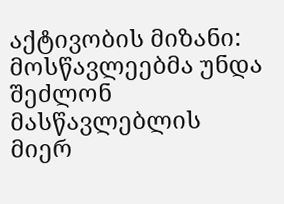აქტივობის მიზანი: მოსწავლეებმა უნდა შეძლონ მასწავლებლის მიერ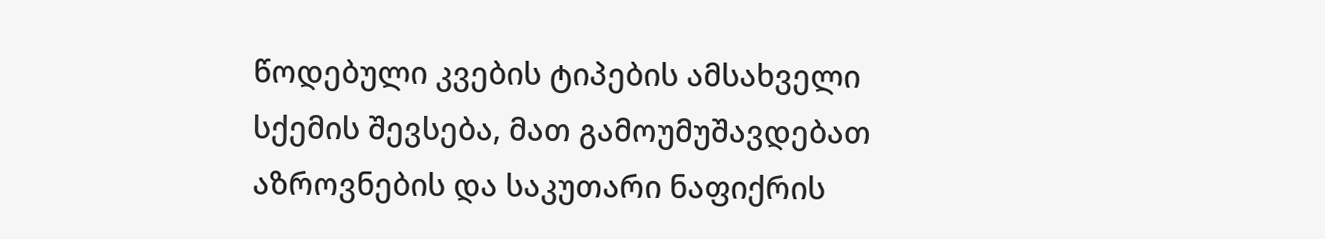წოდებული კვების ტიპების ამსახველი სქემის შევსება, მათ გამოუმუშავდებათ აზროვნების და საკუთარი ნაფიქრის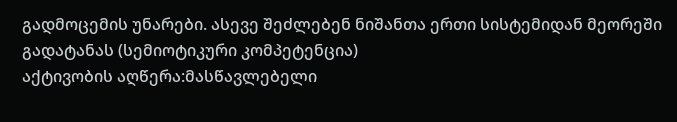გადმოცემის უნარები. ასევე შეძლებენ ნიშანთა ერთი სისტემიდან მეორეში გადატანას (სემიოტიკური კომპეტენცია)
აქტივობის აღწერა:მასწავლებელი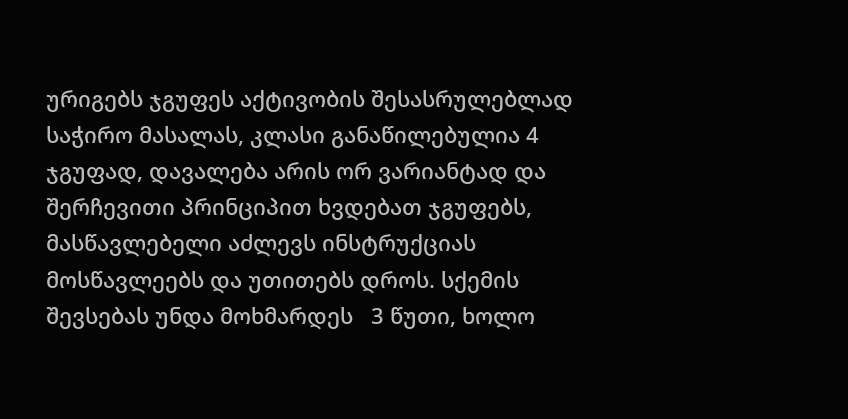ურიგებს ჯგუფეს აქტივობის შესასრულებლად საჭირო მასალას, კლასი განაწილებულია 4 ჯგუფად, დავალება არის ორ ვარიანტად და შერჩევითი პრინციპით ხვდებათ ჯგუფებს, მასწავლებელი აძლევს ინსტრუქციას მოსწავლეებს და უთითებს დროს. სქემის შევსებას უნდა მოხმარდეს   3 წუთი, ხოლო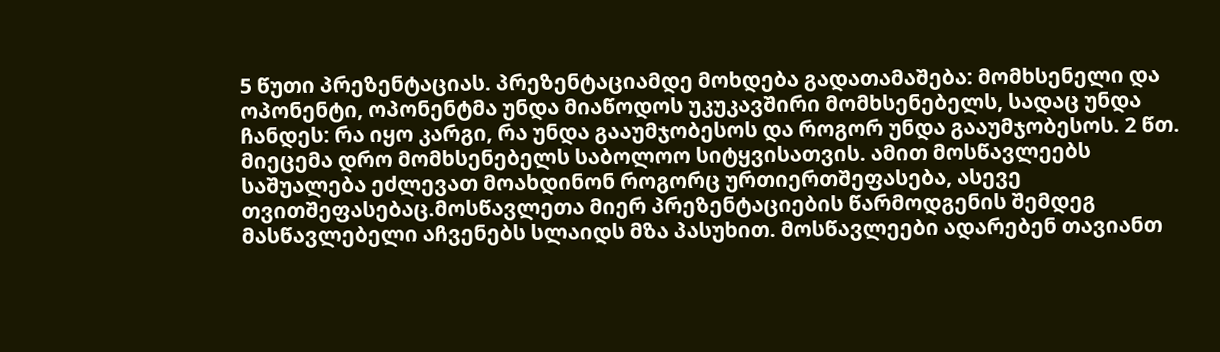5 წუთი პრეზენტაციას. პრეზენტაციამდე მოხდება გადათამაშება: მომხსენელი და ოპონენტი, ოპონენტმა უნდა მიაწოდოს უკუკავშირი მომხსენებელს, სადაც უნდა ჩანდეს: რა იყო კარგი, რა უნდა გააუმჯობესოს და როგორ უნდა გააუმჯობესოს. 2 წთ. მიეცემა დრო მომხსენებელს საბოლოო სიტყვისათვის. ამით მოსწავლეებს საშუალება ეძლევათ მოახდინონ როგორც ურთიერთშეფასება, ასევე თვითშეფასებაც.მოსწავლეთა მიერ პრეზენტაციების წარმოდგენის შემდეგ მასწავლებელი აჩვენებს სლაიდს მზა პასუხით. მოსწავლეები ადარებენ თავიანთ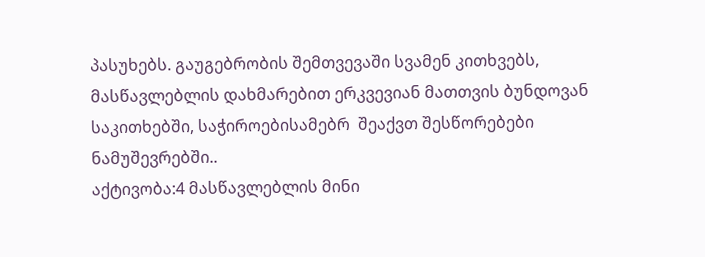პასუხებს. გაუგებრობის შემთვევაში სვამენ კითხვებს, მასწავლებლის დახმარებით ერკვევიან მათთვის ბუნდოვან საკითხებში, საჭიროებისამებრ  შეაქვთ შესწორებები  ნამუშევრებში..
აქტივობა:4 მასწავლებლის მინი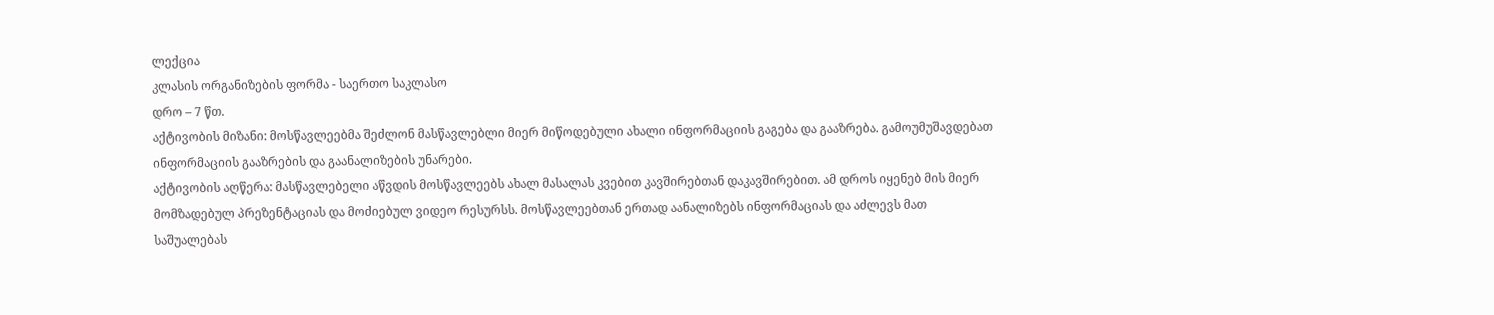ლექცია
კლასის ორგანიზების ფორმა - საერთო საკლასო
დრო – 7 წთ.
აქტივობის მიზანი: მოსწავლეებმა შეძლონ მასწავლებლი მიერ მიწოდებული ახალი ინფორმაციის გაგება და გააზრება. გამოუმუშავდებათ ინფორმაციის გააზრების და გაანალიზების უნარები.
აქტივობის აღწერა: მასწავლებელი აწვდის მოსწავლეებს ახალ მასალას კვებით კავშირებთან დაკავშირებით. ამ დროს იყენებ მის მიერ მომზადებულ პრეზენტაციას და მოძიებულ ვიდეო რესურსს. მოსწავლეებთან ერთად აანალიზებს ინფორმაციას და აძლევს მათ საშუალებას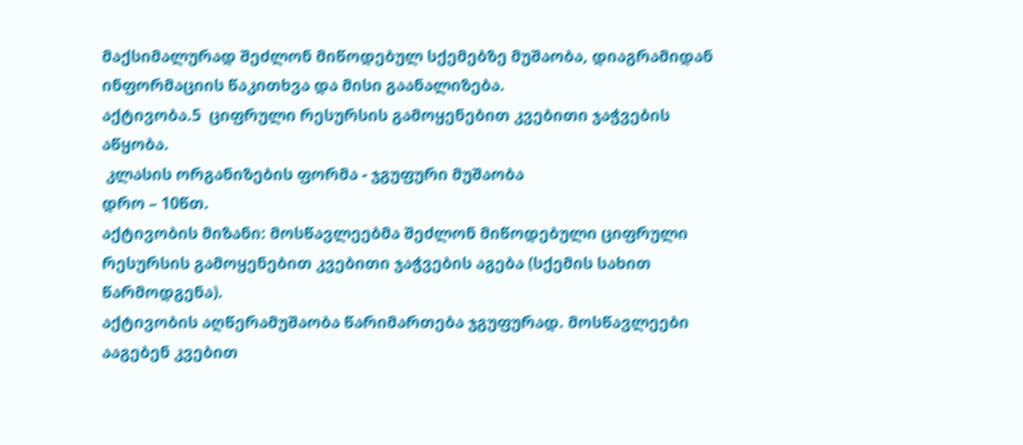მაქსიმალურად შეძლონ მიწოდებულ სქემებზე მუშაობა, დიაგრამიდან ინფორმაციის წაკითხვა და მისი გაანალიზება.
აქტივობა.5  ციფრული რესურსის გამოყენებით კვებითი ჯაჭვების აწყობა.
 კლასის ორგანიზების ფორმა - ჯგუფური მუშაობა
დრო – 10წთ.
აქტივობის მიზანი: მოსწავლეებმა შეძლონ მიწოდებული ციფრული რესურსის გამოყენებით კვებითი ჯაჭვების აგება (სქემის სახით წარმოდგენა).
აქტივობის აღწერამუშაობა წარიმართება ჯგუფურად. მოსწავლეები  ააგებენ კვებით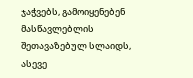ჯაჭვებს, გამოიყენებენ  მასწავლებლის შეთავაზებულ სლაიდს, ასევე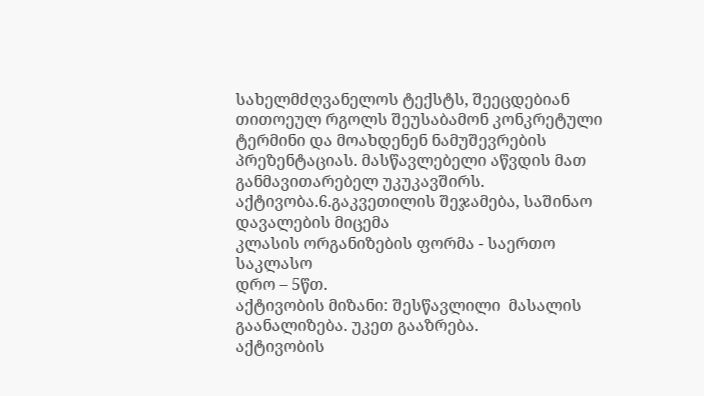სახელმძღვანელოს ტექსტს, შეეცდებიან თითოეულ რგოლს შეუსაბამონ კონკრეტული ტერმინი და მოახდენენ ნამუშევრების პრეზენტაციას. მასწავლებელი აწვდის მათ განმავითარებელ უკუკავშირს.
აქტივობა.6.გაკვეთილის შეჯამება, საშინაო დავალების მიცემა
კლასის ორგანიზების ფორმა - საერთო საკლასო
დრო – 5წთ.
აქტივობის მიზანი: შესწავლილი  მასალის გაანალიზება. უკეთ გააზრება.
აქტივობის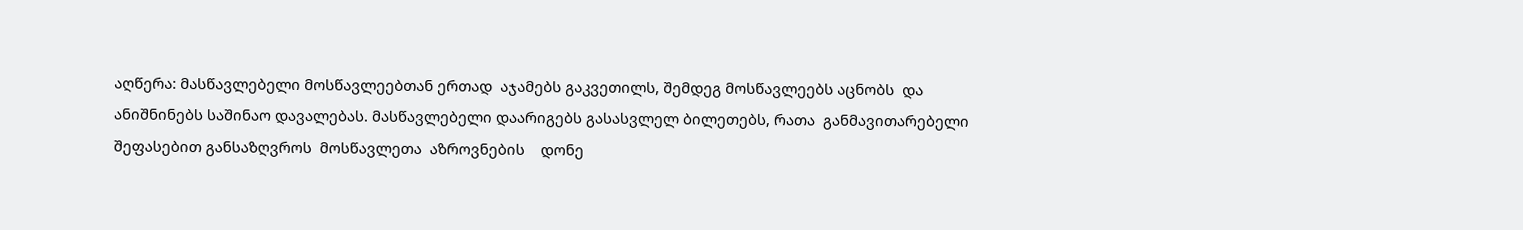აღწერა: მასწავლებელი მოსწავლეებთან ერთად  აჯამებს გაკვეთილს, შემდეგ მოსწავლეებს აცნობს  და ანიშნინებს საშინაო დავალებას. მასწავლებელი დაარიგებს გასასვლელ ბილეთებს, რათა  განმავითარებელი შეფასებით განსაზღვროს  მოსწავლეთა  აზროვნების    დონე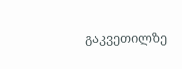გაკვეთილზე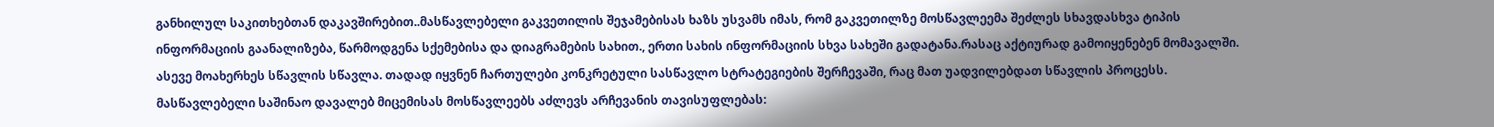განხილულ საკითხებთან დაკავშირებით..მასწავლებელი გაკვეთილის შეჯამებისას ხაზს უსვამს იმას, რომ გაკვეთილზე მოსწავლეემა შეძლეს სხავდასხვა ტიპის ინფორმაციის გაანალიზება, წარმოდგენა სქემებისა და დიაგრამების სახით., ერთი სახის ინფორმაციის სხვა სახეში გადატანა.რასაც აქტიურად გამოიყენებენ მომავალში. ასევე მოახერხეს სწავლის სწავლა. თადად იყვნენ ჩართულები კონკრეტული სასწავლო სტრატეგიების შერჩევაში, რაც მათ უადვილებდათ სწავლის პროცესს.
მასწავლებელი საშინაო დავალებ მიცემისას მოსწავლეებს აძლევს არჩევანის თავისუფლებას: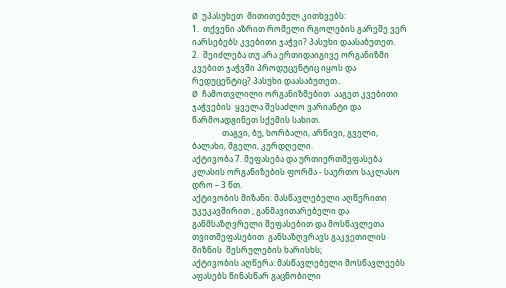Ø  უპასუხეთ  მითითებულ კითხვებს:
1.  თქვენი აზრით რომელი რგოლების გარეშე ვერ იარსებებს კვებითი ჯაჭვი? პასუხი დაასაბუთეთ.
2.  შეიძლება თუ არა ერთიდაიგივე ორგანიზმი კვებით ჯაჭვში პროდუცენტიც იყოს და რედუცენტიც? პასუხი დაასაბუთეთ..
Ø  ჩამოთვლილი ორგანიზმებით  ააგეთ კვებითი ჯაჭვების  ყველა შესაძლო ვარიანტი და წარმოადგინეთ სქემის სახით.
               თაგვი, ბუ, ხორბალი, არწივი, გველი, ბალახი, მგელი, კურდღელი.
აქტივობა 7. შეფასება და ურთიერთშეფასება
კლასის ორგანიზების ფორმა - საერთო საკლასო
დრო – 3 წთ.
აქტივობის მიზანი: მასწავლებელი აღწერითი უკუკავშირით , განმავითარებელი და განმსაზღვრელი შეფასებით და მოსწავლეთა თვითშეფასებით  განსაზღვრავს გაკვეთილის მიზნის  შესრულების ხარისხს;
აქტივობის აღწერა: მასწავლებელი მოსწავლეებს აფასებს წინასწარ გაცნობილი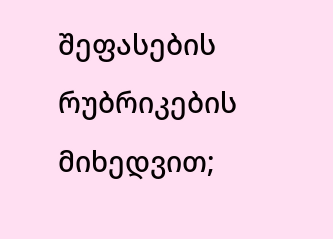შეფასების რუბრიკების მიხედვით;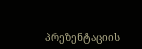პრეზენტაციის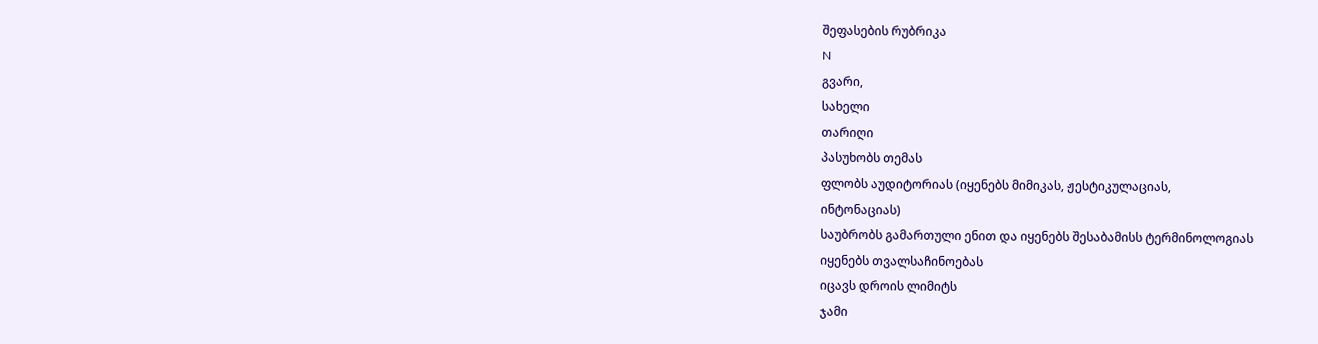შეფასების რუბრიკა
N
გვარი,
სახელი
თარიღი
პასუხობს თემას
ფლობს აუდიტორიას (იყენებს მიმიკას, ჟესტიკულაციას,
ინტონაციას)
საუბრობს გამართული ენით და იყენებს შესაბამისს ტერმინოლოგიას
იყენებს თვალსაჩინოებას
იცავს დროის ლიმიტს
ჯამი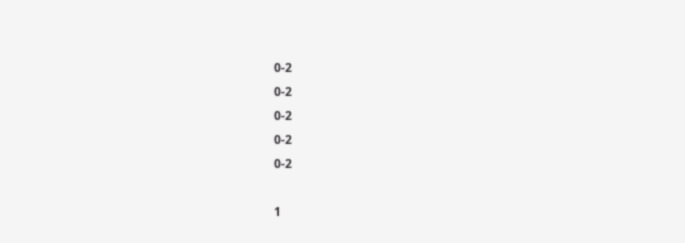0-2
0-2
0-2
0-2
0-2

1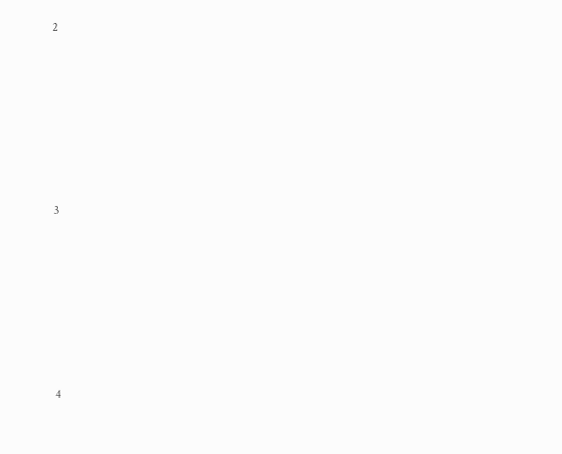2








3








4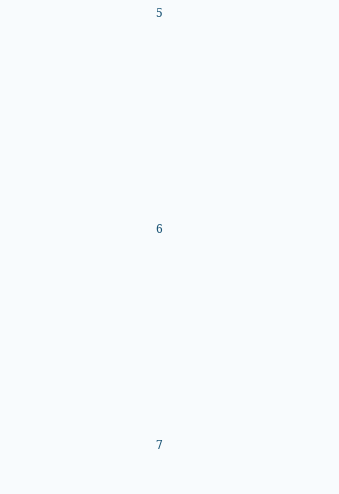5








6








7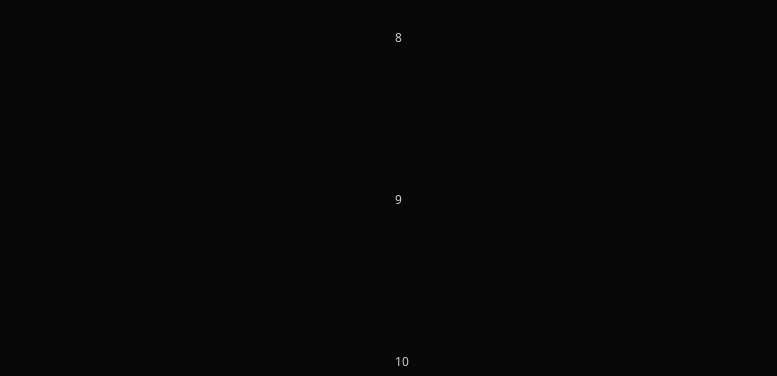8








9








10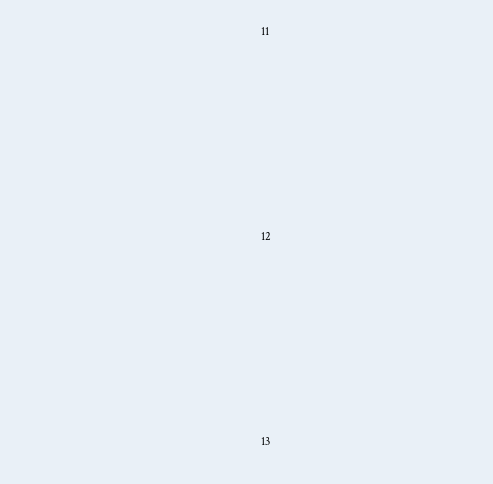11








12








13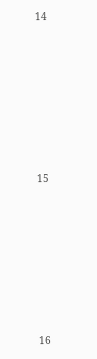14








15








16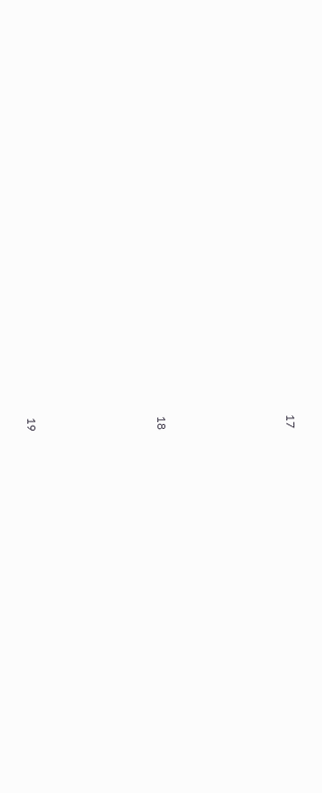17








18








19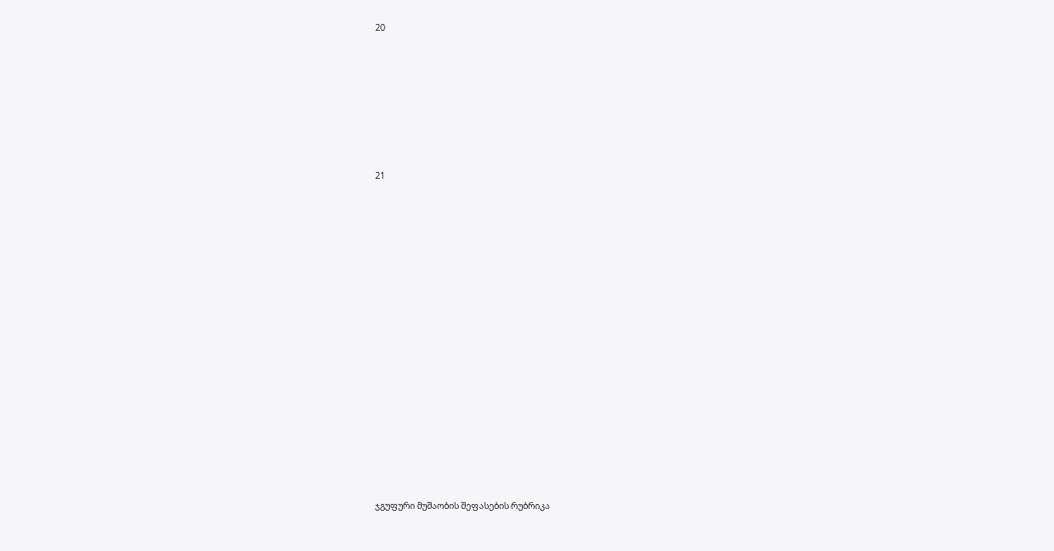20








21



















ჯგუფური მუშაობის შეფასების რუბრიკა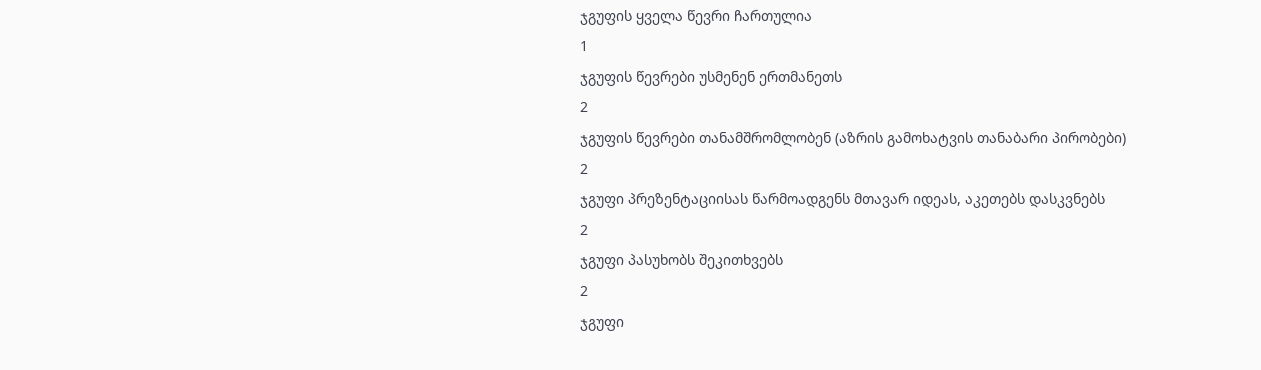ჯგუფის ყველა წევრი ჩართულია
1
ჯგუფის წევრები უსმენენ ერთმანეთს
2
ჯგუფის წევრები თანამშრომლობენ (აზრის გამოხატვის თანაბარი პირობები)
2
ჯგუფი პრეზენტაციისას წარმოადგენს მთავარ იდეას, აკეთებს დასკვნებს
2
ჯგუფი პასუხობს შეკითხვებს
2
ჯგუფი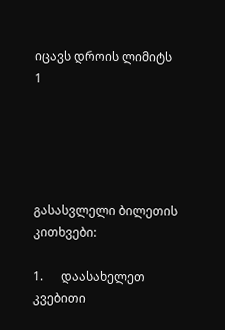იცავს დროის ლიმიტს
1





გასასვლელი ბილეთის კითხვები:

1.      დაასახელეთ კვებითი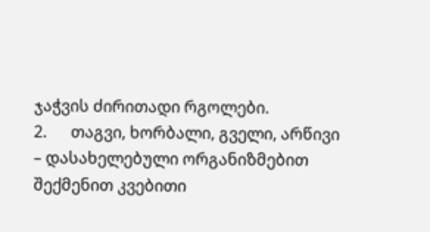ჯაჭვის ძირითადი რგოლები.
2.      თაგვი, ხორბალი, გველი, არწივი – დასახელებული ორგანიზმებით შექმენით კვებითი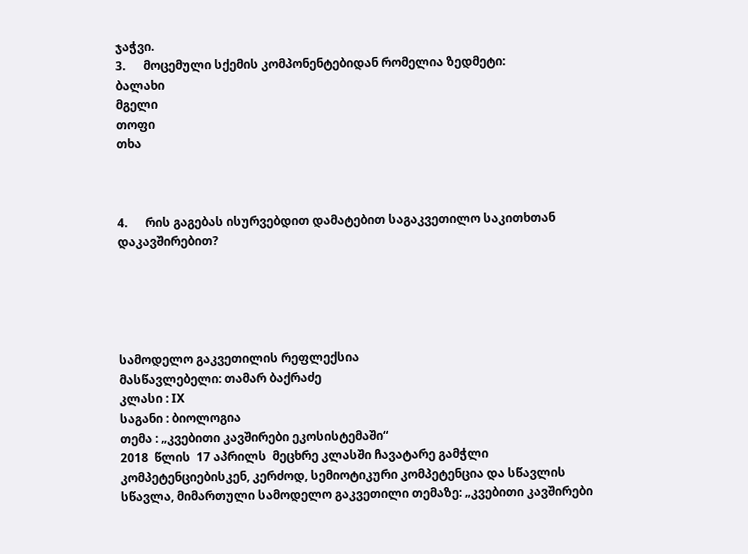ჯაჭვი.
3.      მოცემული სქემის კომპონენტებიდან რომელია ზედმეტი:
ბალახი
მგელი
თოფი
თხა



4.      რის გაგებას ისურვებდით დამატებით საგაკვეთილო საკითხთან დაკავშირებით?





სამოდელო გაკვეთილის რეფლექსია
მასწავლებელი: თამარ ბაქრაძე
კლასი : IX
საგანი : ბიოლოგია
თემა : „კვებითი კავშირები ეკოსისტემაში“
2018  წლის  17 აპრილს  მეცხრე კლასში ჩავატარე გამჭლი კომპეტენციებისკენ, კერძოდ, სემიოტიკური კომპეტენცია და სწავლის სწავლა, მიმართული სამოდელო გაკვეთილი თემაზე: „კვებითი კავშირები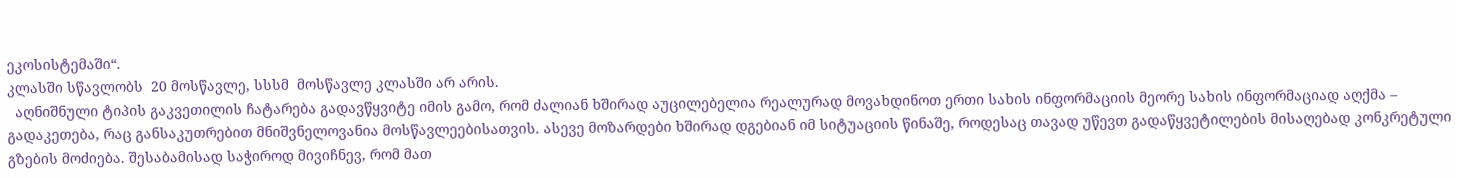ეკოსისტემაში“.
კლასში სწავლობს  20 მოსწავლე, სსსმ  მოსწავლე კლასში არ არის.
  აღნიშნული ტიპის გაკვეთილის ჩატარება გადავწყვიტე იმის გამო, რომ ძალიან ხშირად აუცილებელია რეალურად მოვახდინოთ ერთი სახის ინფორმაციის მეორე სახის ინფორმაციად აღქმა – გადაკეთება, რაც განსაკუთრებით მნიშვნელოვანია მოსწავლეებისათვის. ასევე მოზარდები ხშირად დგებიან იმ სიტუაციის წინაშე, როდესაც თავად უწევთ გადაწყვეტილების მისაღებად კონკრეტული გზების მოძიება. შესაბამისად საჭიროდ მივიჩნევ, რომ მათ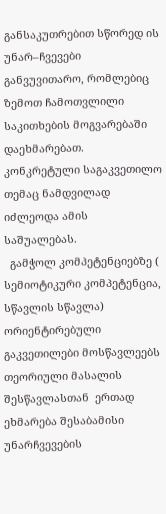განსაკუთრებით სწორედ ის უნარ–ჩვევები განვუვითარო, რომლებიც ზემოთ ჩამოთვლილი საკითხების მოგვარებაში დაეხმარებათ. კონკრეტული საგაკვეთილო თემაც ნამდვილად იძლეოდა ამის საშუალებას.
  გამჭოლ კომპეტენციებზე ( სემიოტიკური კომპეტენცია, სწავლის სწავლა) ორიენტირებული გაკვეთილები მოსწავლეებს თეორიული მასალის შესწავლასთან  ერთად ეხმარება შესაბამისი უნარჩვევების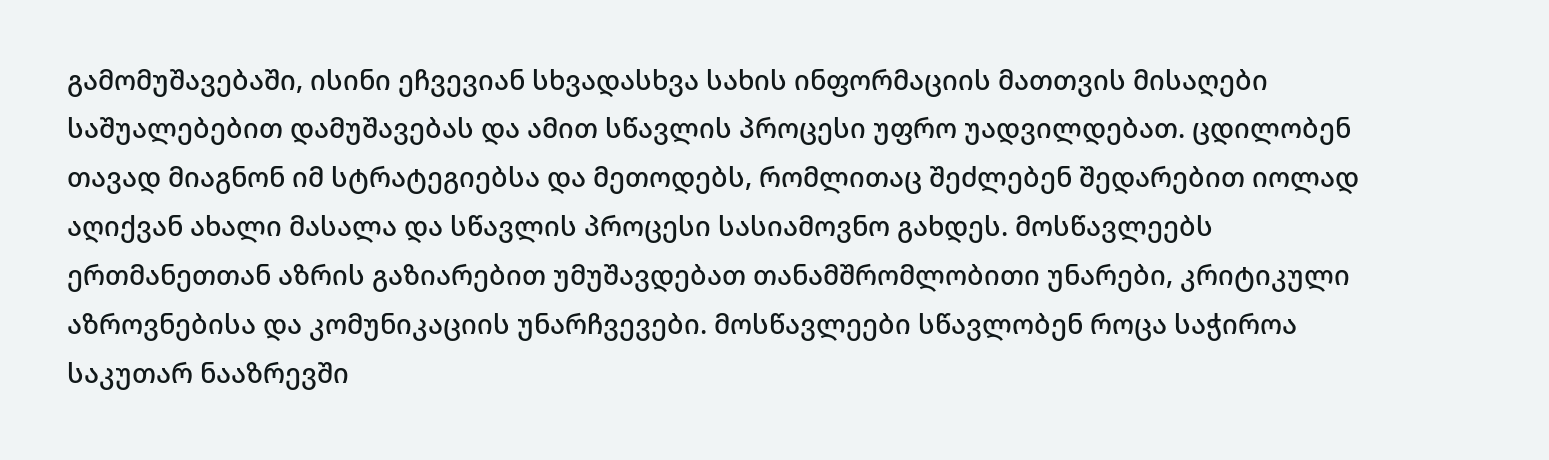გამომუშავებაში, ისინი ეჩვევიან სხვადასხვა სახის ინფორმაციის მათთვის მისაღები საშუალებებით დამუშავებას და ამით სწავლის პროცესი უფრო უადვილდებათ. ცდილობენ თავად მიაგნონ იმ სტრატეგიებსა და მეთოდებს, რომლითაც შეძლებენ შედარებით იოლად აღიქვან ახალი მასალა და სწავლის პროცესი სასიამოვნო გახდეს. მოსწავლეებს ერთმანეთთან აზრის გაზიარებით უმუშავდებათ თანამშრომლობითი უნარები, კრიტიკული აზროვნებისა და კომუნიკაციის უნარჩვევები. მოსწავლეები სწავლობენ როცა საჭიროა საკუთარ ნააზრევში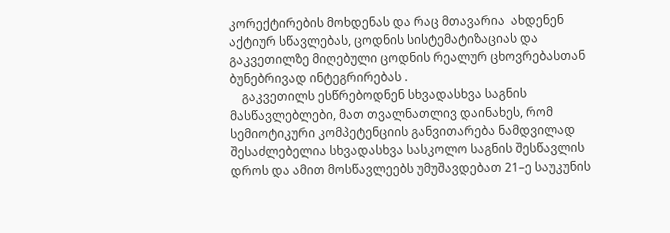კორექტირების მოხდენას და რაც მთავარია  ახდენენ აქტიურ სწავლებას, ცოდნის სისტემატიზაციას და გაკვეთილზე მიღებული ცოდნის რეალურ ცხოვრებასთან ბუნებრივად ინტეგრირებას .
    გაკვეთილს ესწრებოდნენ სხვადასხვა საგნის მასწავლებლები, მათ თვალნათლივ დაინახეს, რომ სემიოტიკური კომპეტენციის განვითარება ნამდვილად შესაძლებელია სხვადასხვა სასკოლო საგნის შესწავლის დროს და ამით მოსწავლეებს უმუშავდებათ 21–ე საუკუნის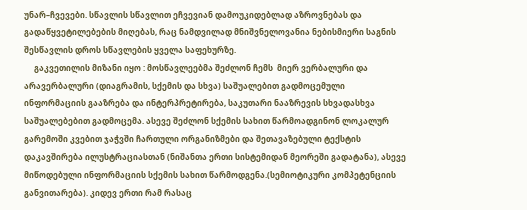უნარ–ჩვევები. სწავლის სწავლით ეჩვევიან დამოუკიდებლად აზროვნებას და გადაწყვეტილებების მიღებას, რაც ნამდვილად მნიშვნელოვანია ნებისმიერი საგნის შესწავლის დროს სწავლების ყველა საფეხურზე.
     გაკვეთილის მიზანი იყო : მოსწავლეებმა შეძლონ ჩემს  მიერ ვერბალური და არავერბალური (დიაგრამის, სქემის და სხვა) საშუალებით გადმოცემული ინფორმაციის გააზრება და ინტერპრეტირება, საკუთარი ნააზრევის სხვადასხვა საშუალებებით გადმოცემა. ასევე შეძლონ სქემის სახით წარმოადგინონ ლოკალურ გარემოში კვებით ჯაჭვში ჩართული ორგანიზმები და შეთავაზებული ტექსტის დაკავშირება ილუსტრაციასთან (ნიშანთა ერთი სისტემიდან მეორეში გადატანა), ასევე მიწოდებული ინფორმაციის სქემის სახით წარმოდგენა.(სემიოტიკური კომპეტენციის განვითარება). კიდევ ერთი რამ რასაც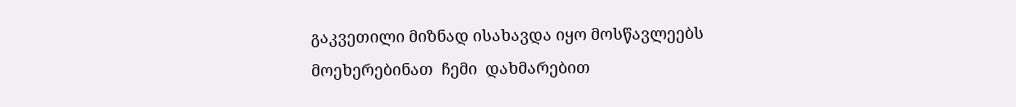გაკვეთილი მიზნად ისახავდა იყო მოსწავლეებს მოეხერებინათ  ჩემი  დახმარებით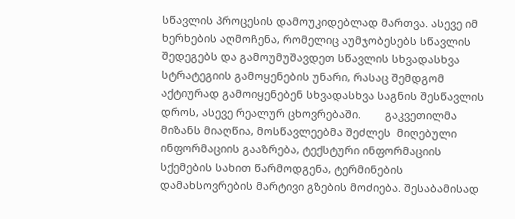სწავლის პროცესის დამოუკიდებლად მართვა. ასევე იმ ხერხების აღმოჩენა, რომელიც აუმჯობესებს სწავლის შედეგებს და გამოუმუშავდეთ სწავლის სხვადასხვა სტრატეგიის გამოყენების უნარი, რასაც შემდგომ  აქტიურად გამოიყენებენ სხვადასხვა საგნის შესწავლის დროს, ასევე რეალურ ცხოვრებაში.        გაკვეთილმა მიზანს მიაღწია, მოსწავლეებმა შეძლეს  მიღებული ინფორმაციის გააზრება, ტექსტური ინფორმაციის სქემების სახით წარმოდგენა, ტერმინების დამახსოვრების მარტივი გზების მოძიება. შესაბამისად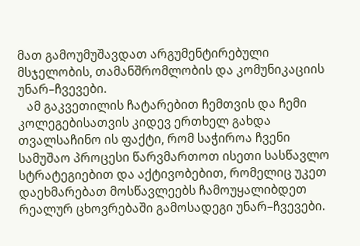მათ გამოუმუშავდათ არგუმენტირებული მსჯელობის, თამანშრომლობის და კომუნიკაციის უნარ–ჩვევები.
   ამ გაკვეთილის ჩატარებით ჩემთვის და ჩემი კოლეგებისათვის კიდევ ერთხელ გახდა თვალსაჩინო ის ფაქტი, რომ საჭიროა ჩვენი სამუშაო პროცესი წარვმართოთ ისეთი სასწავლო სტრატეგიებით და აქტივობებით, რომელიც უკეთ დაეხმარებათ მოსწავლეებს ჩამოუყალიბდეთ რეალურ ცხოვრებაში გამოსადეგი უნარ–ჩვევები.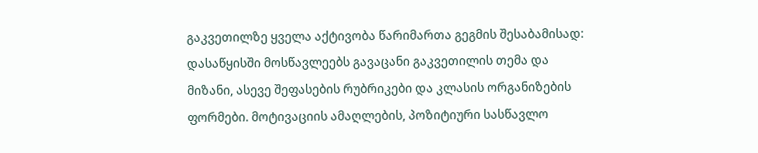გაკვეთილზე ყველა აქტივობა წარიმართა გეგმის შესაბამისად: დასაწყისში მოსწავლეებს გავაცანი გაკვეთილის თემა და მიზანი, ასევე შეფასების რუბრიკები და კლასის ორგანიზების ფორმები. მოტივაციის ამაღლების, პოზიტიური სასწავლო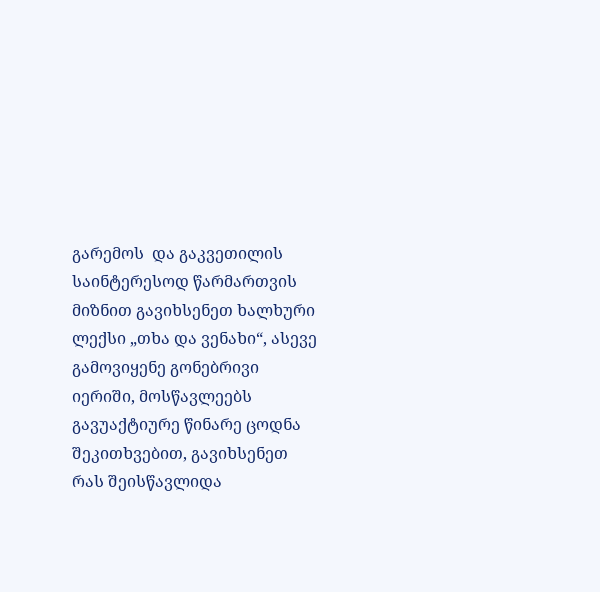გარემოს  და გაკვეთილის საინტერესოდ წარმართვის მიზნით გავიხსენეთ ხალხური ლექსი „თხა და ვენახი“, ასევე გამოვიყენე გონებრივი იერიში, მოსწავლეებს გავუაქტიურე წინარე ცოდნა შეკითხვებით, გავიხსენეთ რას შეისწავლიდა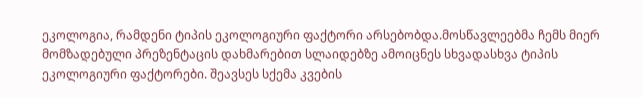ეკოლოგია, რამდენი ტიპის ეკოლოგიური ფაქტორი არსებობდა.მოსწავლეებმა ჩემს მიერ მომზადებული პრეზენტაცის დახმარებით სლაიდებზე ამოიცნეს სხვადასხვა ტიპის ეკოლოგიური ფაქტორები. შეავსეს სქემა კვების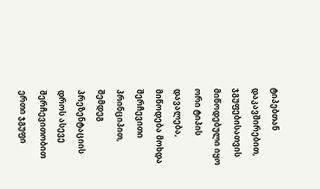ტიპებთან დაკავშირებით, ჯგუფებისათვის მიწოდებული იყო ორი ტიპის დავალება, მიწოდება მოხდა შერჩევითი პრინციპით, შემდეგ პრეზენტაციის დროს ასევე შერჩევითობით ერთი ჯგუფი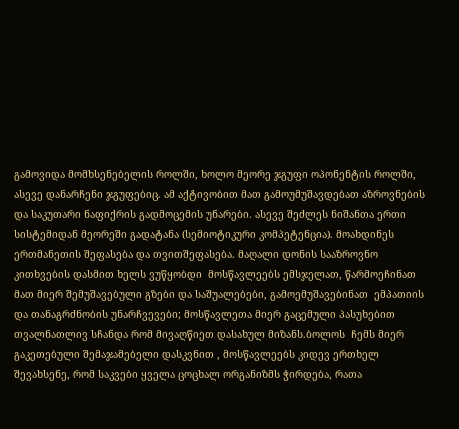გამოვიდა მომხსენებელის როლში, ხოლო მეორე ჯგუფი ოპონენტის როლში, ასევე დანარჩენი ჯგუფებიც. ამ აქტივობით მათ გამოუმუშავდებათ აზროვნების და საკუთარი ნაფიქრის გადმოცემის უნარები. ასევე შეძლეს ნიშანთა ერთი სისტემიდან მეორეში გადატანა (სემიოტიკური კომპეტენცია). მოახდინეს ერთმანეთის შეფასება და თვითშეფასება. მაღალი დონის სააზროვნო კითხვების დასმით ხელს ვუწყობდი  მოსწავლეებს ემსჯელათ, წარმოეჩინათ მათ მიერ შემუშავებული გზები და საშუალებები, გამოემუშავებინათ  ემპათიის და თანაგრძნობის უნარჩვევები; მოსწავლეთა მიერ გაცემული პასუხებით თვალნათლივ სჩანდა რომ მივაღწიეთ დასახულ მიზანს.ბოლოს  ჩემს მიერ გაკეთებული შემაჯამებელი დასკვნით , მოსწავლეებს კიდევ ერთხელ შევახსენე, რომ საკვები ყველა ცოცხალ ორგანიზმს ჭირდება, რათა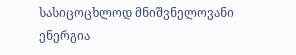სასიცოცხლოდ მნიშვნელოვანი ენერგია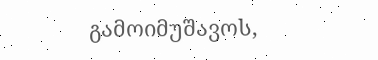გამოიმუშავოს,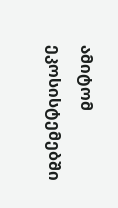ამიტომ ეკოსისტემებში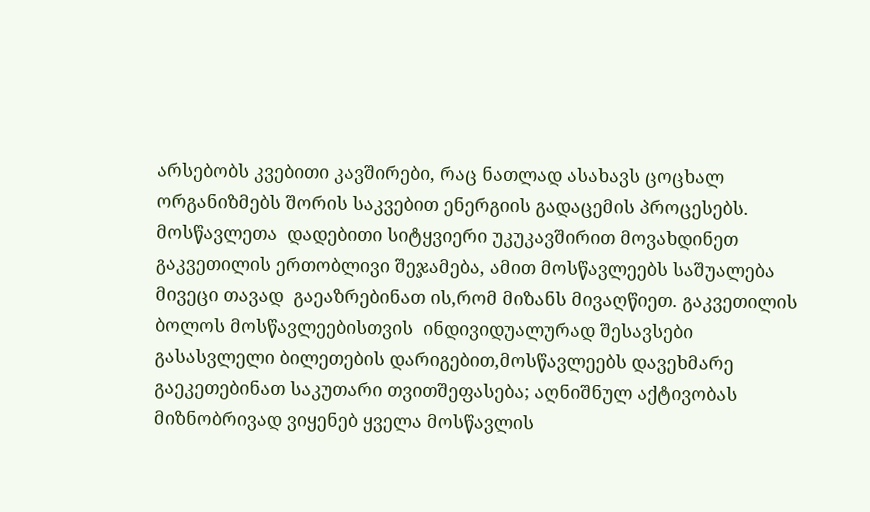არსებობს კვებითი კავშირები, რაც ნათლად ასახავს ცოცხალ ორგანიზმებს შორის საკვებით ენერგიის გადაცემის პროცესებს. მოსწავლეთა  დადებითი სიტყვიერი უკუკავშირით მოვახდინეთ გაკვეთილის ერთობლივი შეჯამება, ამით მოსწავლეებს საშუალება მივეცი თავად  გაეაზრებინათ ის,რომ მიზანს მივაღწიეთ. გაკვეთილის ბოლოს მოსწავლეებისთვის  ინდივიდუალურად შესავსები გასასვლელი ბილეთების დარიგებით,მოსწავლეებს დავეხმარე  გაეკეთებინათ საკუთარი თვითშეფასება; აღნიშნულ აქტივობას მიზნობრივად ვიყენებ ყველა მოსწავლის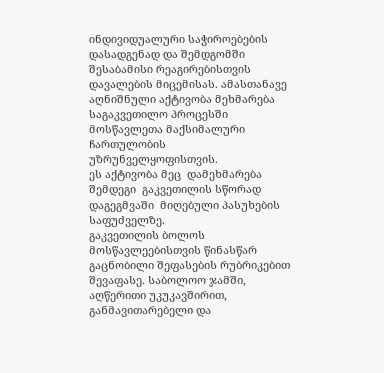ინდივიდუალური საჭიროებების დასადგენად და შემდგომში შესაბამისი რეაგირებისთვის დავალების მიცემისას. ამასთანავე აღნიშნული აქტივობა მეხმარება საგაკვეთილო პროცესში მოსწავლეთა მაქსიმალური ჩართულობის უზრუნველყოფისთვის.
ეს აქტივობა მეც  დამეხმარება შემდეგი  გაკვეთილის სწორად დაგეგმვაში  მიღებული პასუხების საფუძველზე.
გაკვეთილის ბოლოს   მოსწავლეებისთვის წინასწარ გაცნობილი შეფასების რუბრიკებით შევაფასე. საბოლოო ჯამში, აღწერითი უკუკავშირით,  განმავითარებელი და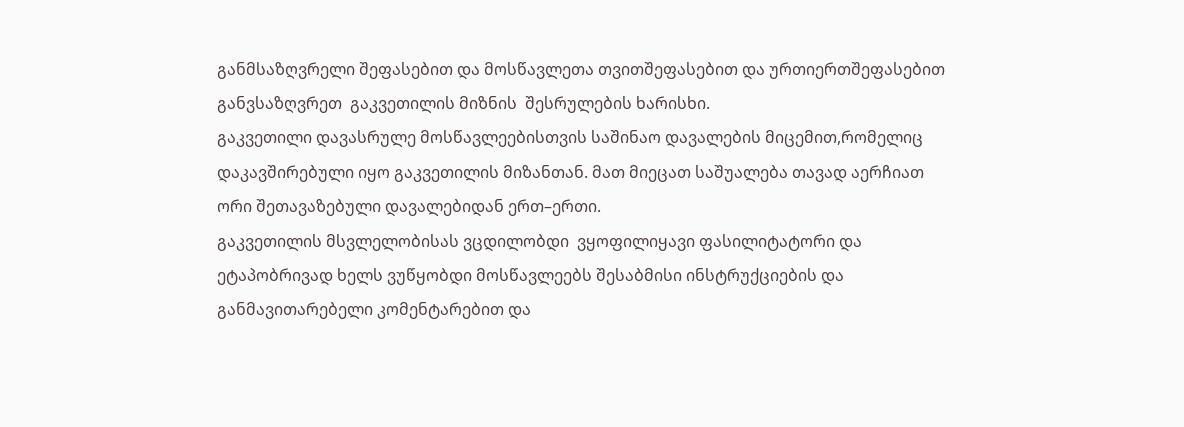განმსაზღვრელი შეფასებით და მოსწავლეთა თვითშეფასებით და ურთიერთშეფასებით   განვსაზღვრეთ  გაკვეთილის მიზნის  შესრულების ხარისხი.
გაკვეთილი დავასრულე მოსწავლეებისთვის საშინაო დავალების მიცემით,რომელიც დაკავშირებული იყო გაკვეთილის მიზანთან. მათ მიეცათ საშუალება თავად აერჩიათ ორი შეთავაზებული დავალებიდან ერთ–ერთი.
გაკვეთილის მსვლელობისას ვცდილობდი  ვყოფილიყავი ფასილიტატორი და  ეტაპობრივად ხელს ვუწყობდი მოსწავლეებს შესაბმისი ინსტრუქციების და განმავითარებელი კომენტარებით და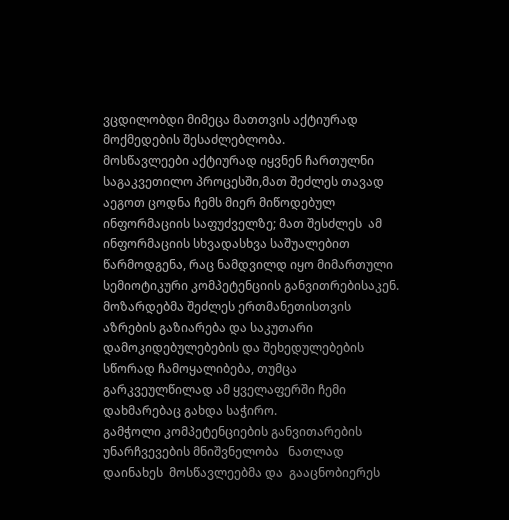ვცდილობდი მიმეცა მათთვის აქტიურად მოქმედების შესაძლებლობა.
მოსწავლეები აქტიურად იყვნენ ჩართულნი საგაკვეთილო პროცესში,მათ შეძლეს თავად აეგოთ ცოდნა ჩემს მიერ მიწოდებულ ინფორმაციის საფუძველზე; მათ შესძლეს  ამ ინფორმაციის სხვადასხვა საშუალებით წარმოდგენა, რაც ნამდვილდ იყო მიმართული სემიოტიკური კომპეტენციის განვითრებისაკენ. მოზარდებმა შეძლეს ერთმანეთისთვის  აზრების გაზიარება და საკუთარი დამოკიდებულებების და შეხედულებების სწორად ჩამოყალიბება, თუმცა გარკვეულწილად ამ ყველაფერში ჩემი დახმარებაც გახდა საჭირო.
გამჭოლი კომპეტენციების განვითარების უნარჩვევების მნიშვნელობა   ნათლად დაინახეს  მოსწავლეებმა და  გააცნობიერეს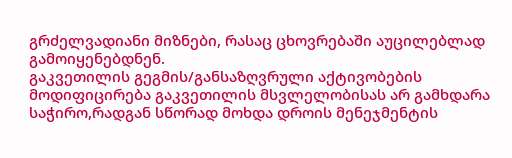გრძელვადიანი მიზნები, რასაც ცხოვრებაში აუცილებლად გამოიყენებდნენ.
გაკვეთილის გეგმის/განსაზღვრული აქტივობების მოდიფიცირება გაკვეთილის მსვლელობისას არ გამხდარა საჭირო,რადგან სწორად მოხდა დროის მენეჯმენტის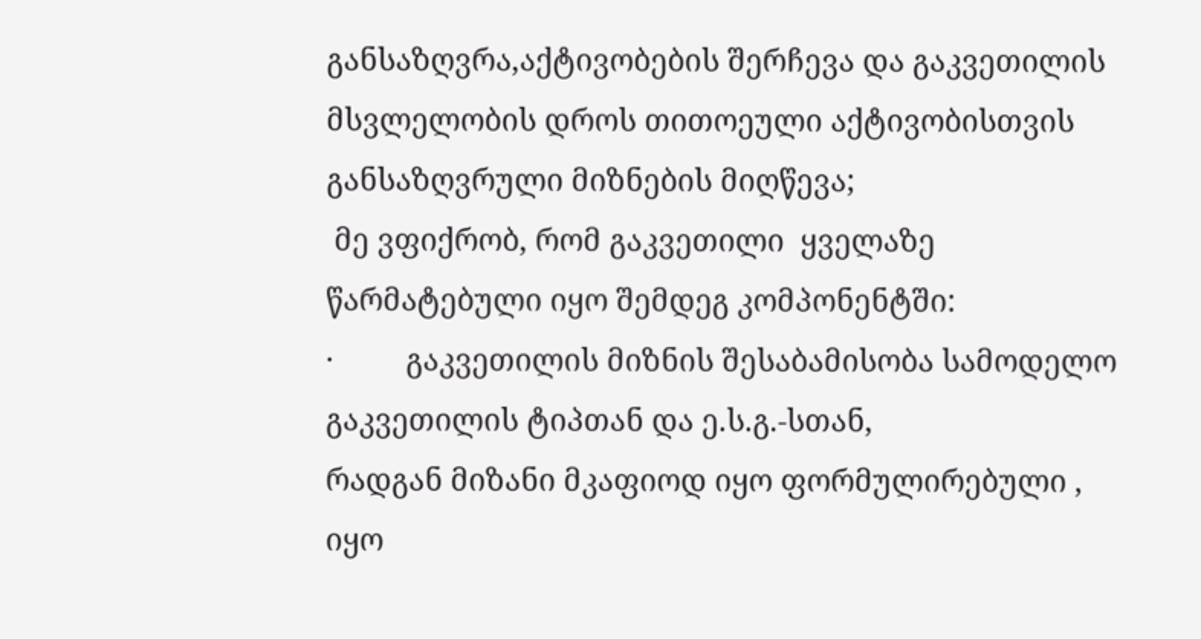განსაზღვრა,აქტივობების შერჩევა და გაკვეთილის მსვლელობის დროს თითოეული აქტივობისთვის განსაზღვრული მიზნების მიღწევა;
 მე ვფიქრობ, რომ გაკვეთილი  ყველაზე წარმატებული იყო შემდეგ კომპონენტში:
·         გაკვეთილის მიზნის შესაბამისობა სამოდელო გაკვეთილის ტიპთან და ე.ს.გ.-სთან,
რადგან მიზანი მკაფიოდ იყო ფორმულირებული , იყო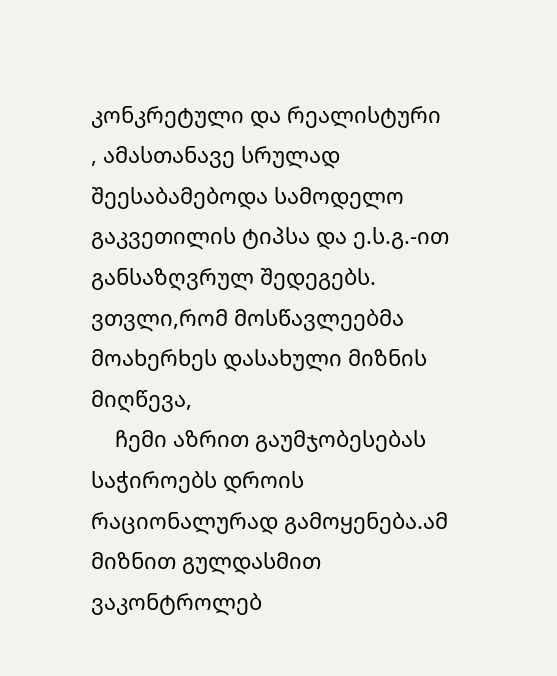კონკრეტული და რეალისტური , ამასთანავე სრულად შეესაბამებოდა სამოდელო გაკვეთილის ტიპსა და ე.ს.გ.-ით განსაზღვრულ შედეგებს. ვთვლი,რომ მოსწავლეებმა მოახერხეს დასახული მიზნის მიღწევა,
    ჩემი აზრით გაუმჯობესებას საჭიროებს დროის რაციონალურად გამოყენება.ამ მიზნით გულდასმით ვაკონტროლებ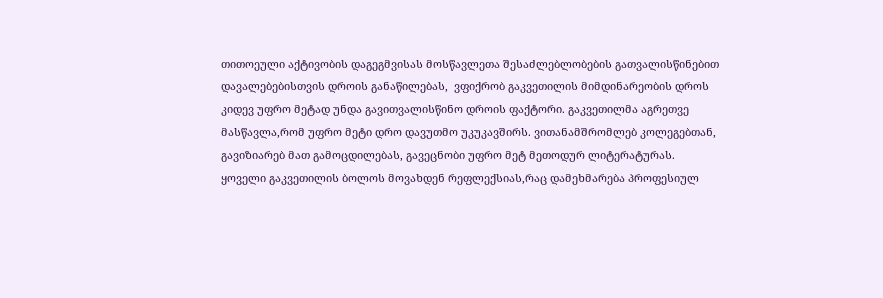თითოეული აქტივობის დაგეგმვისას მოსწავლეთა შესაძლებლობების გათვალისწინებით დავალებებისთვის დროის განაწილებას,  ვფიქრობ გაკვეთილის მიმდინარეობის დროს კიდევ უფრო მეტად უნდა გავითვალისწინო დროის ფაქტორი. გაკვეთილმა აგრეთვე მასწავლა,რომ უფრო მეტი დრო დავუთმო უკუკავშირს. ვითანამშრომლებ კოლეგებთან, გავიზიარებ მათ გამოცდილებას, გავეცნობი უფრო მეტ მეთოდურ ლიტერატურას.         ყოველი გაკვეთილის ბოლოს მოვახდენ რეფლექსიას,რაც დამეხმარება პროფესიულ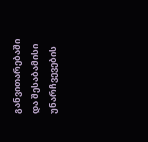განვითარებაში და შესაბამისი უნარჩვევების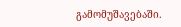გამომუშავებაში.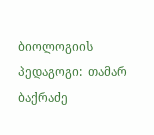ბიოლოგიის პედაგოგი:  თამარ ბაქრაძე